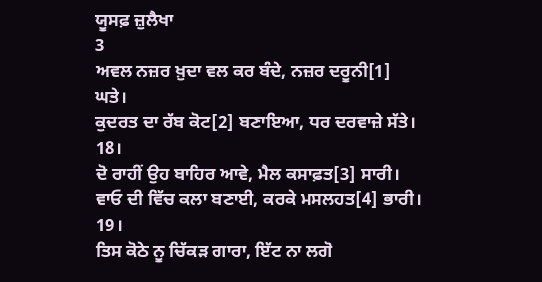ਯੂਸਫ਼ ਜ਼ੁਲੈਖਾ
3
ਅਵਲ ਨਜ਼ਰ ਖ਼ੁਦਾ ਵਲ ਕਰ ਬੰਦੇ, ਨਜ਼ਰ ਦਰੂਨੀ[1] ਘਤੇ।
ਕੁਦਰਤ ਦਾ ਰੱਬ ਕੋਟ[2] ਬਣਾਇਆ, ਧਰ ਦਰਵਾਜ਼ੇ ਸੱਤੇ। 18।
ਦੋ ਰਾਹੀਂ ਉਹ ਬਾਹਿਰ ਆਵੇ, ਮੈਲ ਕਸਾਫ਼ਤ[3] ਸਾਰੀ।
ਵਾਓ ਦੀ ਵਿੱਚ ਕਲਾ ਬਣਾਈ, ਕਰਕੇ ਮਸਲਹਤ[4] ਭਾਰੀ। 19।
ਤਿਸ ਕੋਠੇ ਨੂ ਚਿੱਕੜ ਗਾਰਾ, ਇੱਟ ਨਾ ਲਗੋ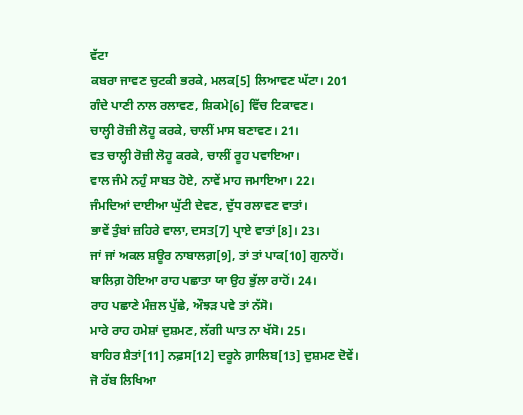ਵੱਟਾ
ਕਬਰਾ ਜਾਵਣ ਚੁਟਕੀ ਭਰਕੇ, ਮਲਕ[5] ਲਿਆਵਣ ਘੱਟਾ। 201
ਗੰਦੇ ਪਾਣੀ ਨਾਲ ਰਲਾਵਣ, ਸ਼ਿਕਮੇ[6] ਵਿੱਚ ਟਿਕਾਵਣ।
ਚਾਲ੍ਹੀ ਰੋਜ਼ੀ ਲੋਹੂ ਕਰਕੇ, ਚਾਲੀਂ ਮਾਸ ਬਣਾਵਣ। 21।
ਵਤ ਚਾਲ੍ਹੀ ਰੋਜ਼ੀ ਲੋਹੂ ਕਰਕੇ, ਚਾਲੀਂ ਰੂਹ ਪਵਾਇਆ।
ਵਾਲ ਜੰਮੇ ਨਹੁੰ ਸਾਬਤ ਹੋਏ, ਨਾਵੇਂ ਮਾਹ ਜਮਾਇਆ। 22।
ਜੰਮਦਿਆਂ ਦਾਈਆ ਘੁੱਟੀ ਦੇਵਣ, ਦੁੱਧ ਰਲਾਵਣ ਵਾਤਾਂ।
ਭਾਵੇਂ ਤੁੰਬਾਂ ਜ਼ਹਿਰੇ ਵਾਲਾ, ਦਸਤ[7] ਪ੍ਰਾਏ ਵਾਤਾਂ[8]। 23।
ਜਾਂ ਜਾਂ ਅਕਲ ਸ਼ਊਰ ਨਾਬਾਲਗ਼[9], ਤਾਂ ਤਾਂ ਪਾਕ[10] ਗੁਨਾਹੋਂ।
ਬਾਲਿਗ਼ ਹੋਇਆ ਰਾਹ ਪਛਾਤਾ ਯਾ ਉਹ ਭੁੱਲਾ ਰਾਹੋਂ। 24।
ਰਾਹ ਪਛਾਣੇ ਮੰਜ਼ਲ ਪੁੱਛੇ, ਔਝੜ ਪਵੇ ਤਾਂ ਨੱਸੋ।
ਮਾਰੇ ਰਾਹ ਹਮੇਸ਼ਾਂ ਦੁਸ਼ਮਣ, ਲੱਗੀ ਘਾਤ ਨਾ ਖੱਸੋ। 25।
ਬਾਹਿਰ ਸ਼ੈਤਾਂ[11] ਨਫ਼ਸ[12] ਦਰੂਨੇ ਗ਼ਾਲਿਬ[13] ਦੁਸ਼ਮਣ ਦੋਵੇਂ।
ਜੋ ਰੱਬ ਲਿਖਿਆ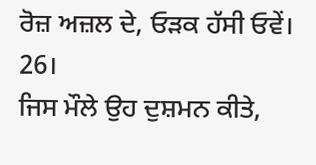ਰੋਜ਼ ਅਜ਼ਲ ਦੇ, ਓੜਕ ਹੱਸੀ ਓਵੇਂ। 26।
ਜਿਸ ਮੌਲੇ ਉਹ ਦੁਸ਼ਮਨ ਕੀਤੇ,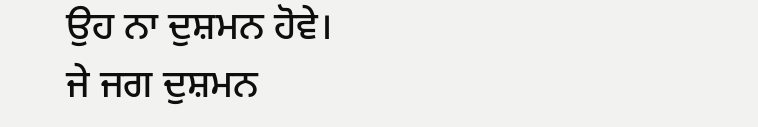ਉਹ ਨਾ ਦੁਸ਼ਮਨ ਹੋਵੇ।
ਜੇ ਜਗ ਦੁਸ਼ਮਨ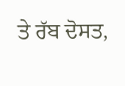ਤੇ ਰੱਬ ਦੋਸਤ,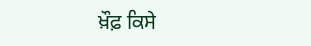ਖ਼ੌਫ਼ ਕਿਸੇ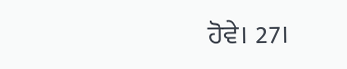ਹੋਵੇ। 27।